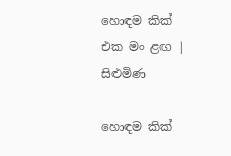හොඳම කික් එක මං ළඟ | සිළුමිණ

හොඳම කික්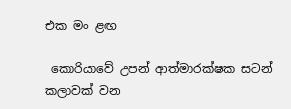එක මං ළඟ

 කොරියාවේ උපන් ආත්මාරක්ෂක සටන් කලාවක් වන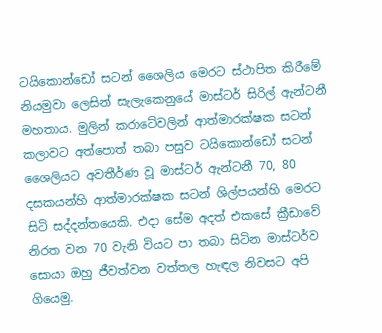ටයිකොන්ඩෝ සටන් ශෛලිය මෙරට ස්ථාපිත කිරීමේ නියමුවා ලෙසින් සැලැකෙනුයේ මාස්ටර් සිරිල් ඇන්ටනී මහතාය. මුලින් කරාටේවලින් ආත්මාරක්ෂක සටන් කලාවට අත්පොත් තබා පසුව ටයිකොන්ඩෝ සටන් ශෛලියට අවතීර්ණ වූ මාස්ටර් ඇන්ටනී 70, 80 දසකයන්හි ආත්මාරක්ෂක සටන් ශිල්පයන්හි මෙරට සිටි සද්දන්තයෙකි. එදා සේම අදත් එකසේ ක්‍රීඩාවේ නිරත වන 70 වැනි වියට පා තබා සිටින මාස්ටර්ව සොයා ඔහු ජීවත්වන වත්තල හැඳල නිවසට අපි ගියෙමු.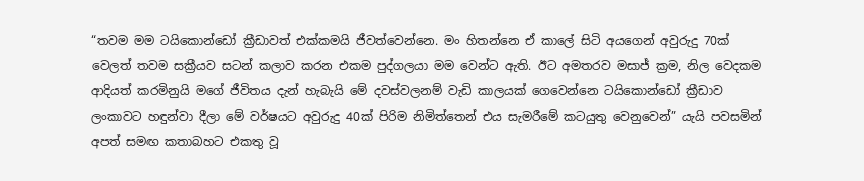“තවම මම ටයිකොන්ඩෝ ක්‍රීඩාවත් එක්කමයි ජීවත්වෙන්නෙ. මං හිතන්නෙ ඒ කාලේ සිටි අයගෙන් අවුරුදු 70ක් වෙලත් තවම සක්‍රීයව සටන් කලාව කරන එකම පුද්ගලයා මම වෙන්ට ඇති. ඊට අමතරව මසාජ් ක්‍රම, නිල වෙදකම ආදියත් කරමිනුයි මගේ ජීවිතය දැන් හැබැයි මේ දවස්වලනම් වැඩි කාලයක් ගෙවෙන්නෙ ටයිකොන්ඩෝ ක්‍රීඩාව ලංකාවට හඳුන්වා දීලා මේ වර්ෂයට අවුරුදු 40ක් පිරිම නිමිත්තෙන් එය සැමරීමේ කටයුතු වෙනුවෙන්” යැයි පවසමින් අපත් සමඟ කතාබහට එකතු වූ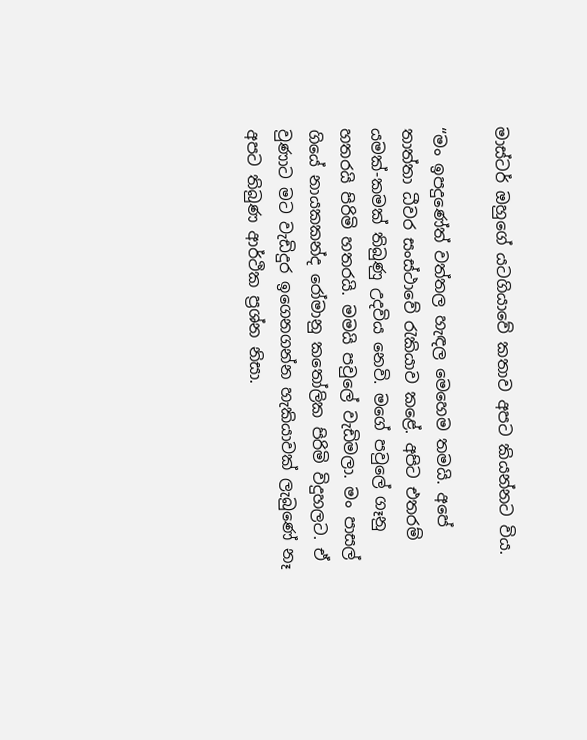මාස්ටර් ඔහුගේ යටගියාවේ කතාව අපට කියන්නට විය.

“මං ඉපදුණේත් වත්තල හැඳල මෙහෙම තමයි. අපේ තාත්තා ධීවර සංස්ථාවේ රැකියාව කළේ. අපිට එතරම් යමක්-කමක් තිබුණු උදවිය නෙ‍වි. මගේ පවුලේ ගෑනු හතරයි පිරිමි හතරයි. මමයි පවුලේ වැඩිමලා. මං පාසල් ගියේ නායකකන්ද රෝමානු කතෝලික පිරිමි විදුහලට. ඒ වුණාට මට වැඩිදුර ඉගෙනගන්න හැකියාවක් ලැබුණේ නෑ අපට තිබුණ ආර්ථික ප්‍රශ්න නිසා.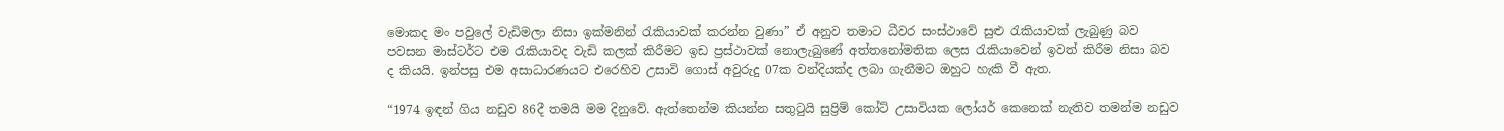මොකද මං පවුලේ වැඩිමලා නිසා ඉක්මනින් රැකියාවක් කරන්න වුණා” ඒ අනුව තමාට ධීවර සංස්ථාවේ සුළු රැකියාවක් ලැබුණු බව පවසන මාස්ටර්ට එම රැකියාවද වැඩි කලක් කිරීමට ඉඩ ප්‍රස්ථාවක් නොලැබුණේ අත්තනෝමතික ලෙස රැකියාවෙන් ඉවත් කිරීම නිසා බව ද කියයි. ඉන්පසු එම අසාධාරණයට එරෙහිව උසාවි ගොස් අවුරුදු 07ක වන්දියක්ද ලබා ගැනීමට ඔහුට හැකි වී ඇත.

“1974 ඉඳන් ගිය නඩුව 86දී තමයි මම දිනුවේ. ඇත්තෙන්ම කියන්න සතුටුයි සුප්‍රිම් කෝට් උසාවියක ලෝයර් කෙනෙක් නැතිව තමන්ම නඩුව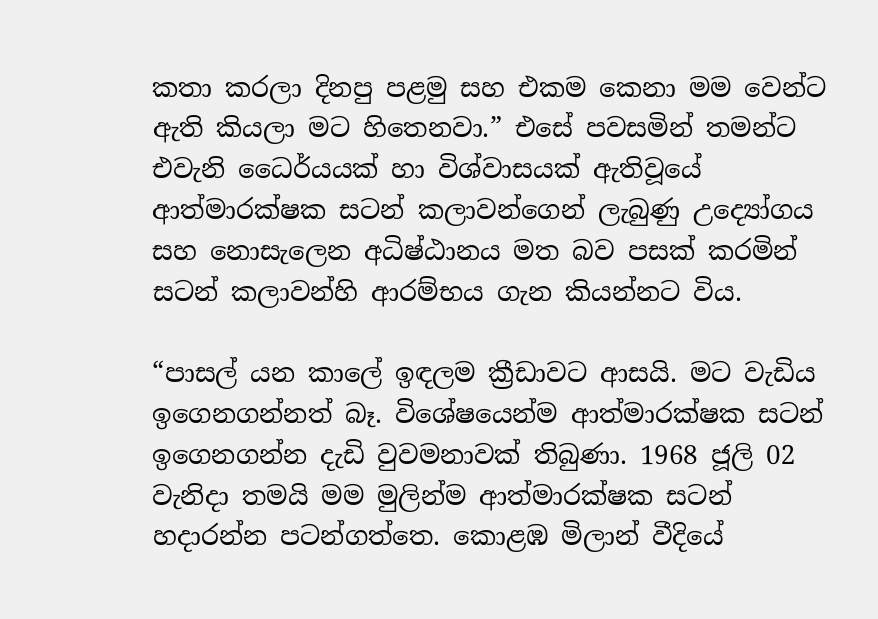කතා කරලා දිනපු පළමු සහ එකම කෙනා මම වෙන්ට ඇති කියලා මට හිතෙනවා.” එසේ පවසමින් තමන්ට එවැනි ධෛර්යයක් හා විශ්වාසයක් ඇතිවූයේ ආත්මාරක්ෂක සටන් කල‍ාවන්ගෙන් ලැබුණු උද්‍යෝගය සහ නොසැලෙන අධිෂ්ඨානය මත බව පසක් කරමින් සටන් කලාවන්හි ආරම්භය ගැන කියන්නට විය.

“පාසල් යන කාලේ ඉඳලම ක්‍රීඩාවට ආසයි. මට වැඩිය ඉගෙනගන්නත් බෑ. විශේෂයෙන්ම ආත්මාරක්ෂක සටන් ඉගෙනගන්න දැඩි වුවමනාවක් තිබුණා. 1968 ජූලි 02 වැනිදා තමයි මම මුලින්ම ආත්මාරක්ෂක සටන් හදාරන්න පටන්ගත්තෙ. කොළඹ මිලාන් වීදියේ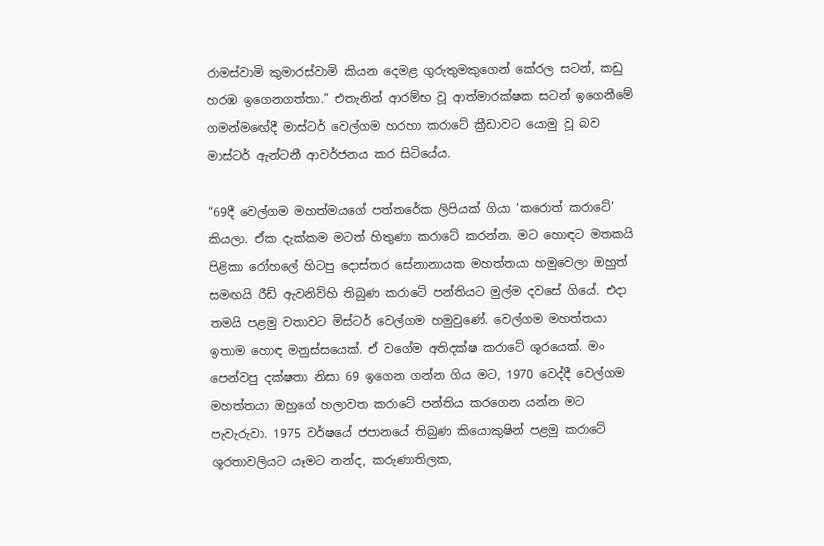රාමස්වාමි කුමාරස්වාමි කියන දෙමළ ගුරුතුමකුගෙන් කේරල සටන්, කඩු හරඹ ඉගෙනගත්තා.” එතැනින් ආරම්භ වූ ආත්මාරක්ෂක සටන් ඉගෙනීමේ ගමන්ම‍ඟේදී මාස්ටර් වෙල්ගම හරහා කරාටේ ක්‍රීඩාවට යොමු වූ බව මාස්ටර් ඇන්ටනී ආවර්ජනය කර සිටියේය.

“69දී වෙල්ගම මහත්මයගේ පත්තරේක ලිපියක් ගියා ‘කරොත් කරාටේ’ කියලා. ඒක දැක්කම මටත් හිතුණා කරාටේ කරන්න. මට හොඳට මතකයි පිළිකා රෝහලේ හිටපු දොස්තර සේනානායක මහත්තයා හමුවෙලා ඔහුත් සමඟයි රීඩ් ඇවනිව්හි තිබුණ කරාටේ පන්තියට මුල්ම දවසේ ගියේ. එදා තමයි පළමු වතාවට මිස්ටර් වෙල්ගම හමුවුණේ. වෙල්ගම මහත්තයා ඉතාම හොඳ මනුස්සයෙක්. ඒ වගේම අතිදක්ෂ කරාටේ ශූරයෙක්. මං පෙන්වපු දක්ෂතා නිසා 69 ඉගෙන ගන්න ගිය මට, 1970 වෙද්දී වෙල්ගම මහත්තයා ඔහුගේ හලාවත කරාටේ පන්තිය කරගෙන යන්න මට පැවැරුවා. 1975 වර්ෂයේ ජපානයේ තිබුණ කියොකුෂින් පළමු කරාටේ ශූරතාවලියට යෑමට නන්ද, කරුණාතිලක,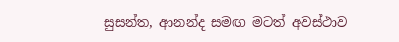සුසන්ත, ආනන්ද සමඟ මටත් අවස්ථාව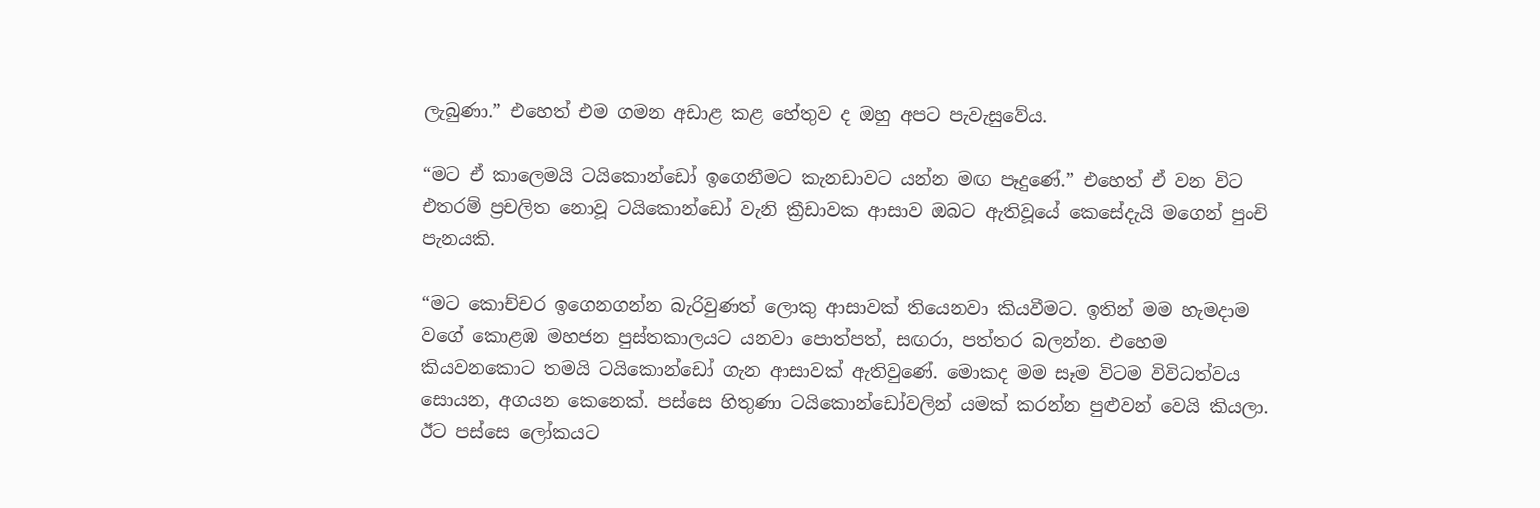ලැබුණා.” එහෙත් එම ගමන අඩාළ කළ හේතුව ද ඔහු අපට පැවැසුවේය.

“මට ඒ කාලෙමයි ටයිකොන්ඩෝ ඉගෙනීමට කැනඩාවට යන්න මඟ පෑදුණේ.” එහෙත් ඒ වන විට එතරම් ප්‍රචලිත නොවූ ටයිකොන්ඩෝ වැනි ක්‍රීඩාවක ආසාව ඔබට ඇතිවූයේ කෙසේදැයි මගෙන් පුංචි පැනයකි.

“මට කොච්චර ඉගෙනගන්න බැරිවුණත් ලොකු ආසාවක් තියෙනවා කියවීමට. ඉතින් මම හැමදාම වගේ කොළඹ මහජන පුස්තකාලයට යනවා පොත්පත්, සඟරා, පත්තර බලන්න. එහෙම කියවනකොට තමයි ටයිකොන්ඩෝ ගැන ආසාවක් ඇතිවුණේ. මොකද මම සෑම විටම විවිධත්වය සොයන, අගයන කෙනෙක්. පස්සෙ හිතුණා ටයිකොන්ඩෝවලින් යමක් කරන්න පුළුවන් වෙයි කියලා. ඊට පස්සෙ ලෝකයට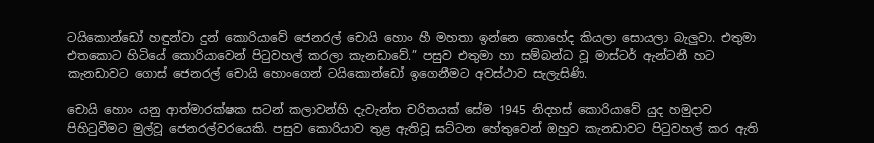ටයිකොන්ඩෝ හඳුන්වා දුන් කොරියාවේ ජෙනරල් චොයි හොං හී මහතා ඉන්නෙ කොහේද කියලා සොයලා බැලුවා. එතුමා එතකොට හිටියේ කොරියාවෙන් පිටුවහල් කරලා කැනඩාවේ.” පසුව එතුමා හා සම්බන්ධ වූ මාස්ටර් ඇන්ටනී හට කැනඩාවට ගොස් ජෙනරල් චොයි හොංගෙන් ටයිකොන්ඩෝ ඉගෙනීමට අවස්ථාව සැලැසිණි.

චොයි හොං යනු ආත්මාරක්ෂක සටන් කලාවන්හි දැවැන්ත චරිතයක් සේම 1945 නිදහස් කොරියාවේ යුද හමුදාව පිහිටුවීමට මුල්වූ ජෙනරල්වරයෙකි. පසුව කොරියාව තුළ ඇතිවූ ඝට්ටන හේතුවෙන් ඔහුව කැනඩාවට පිටුවහල් කර ඇති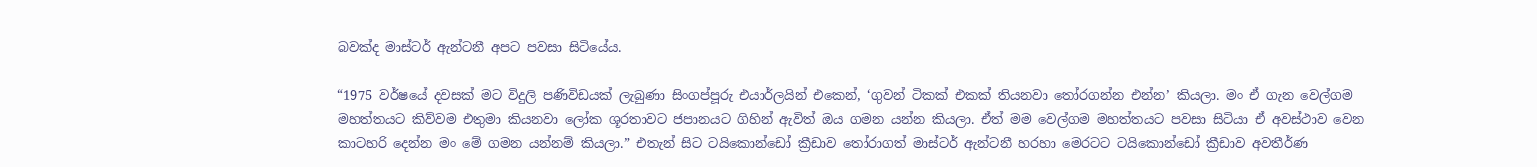බවක්ද මාස්ටර් ඇන්ටනී අපට පවසා සිටියේය.

“1975 වර්ෂයේ දවසක් මට විදුලි පණිවිඩයක් ලැබුණා සිංගප්පූරු එයාර්ලයින් එකෙන්, ‘ගුවන් ටිකක් එකක් තියනවා තෝරගන්න එන්න’ කියලා. මං ඒ ගැන වෙල්ගම මහත්තයට කිව්වම එතුමා කියනවා ලෝක ශූරතාවට ජපානයට ‍ගිහින් ඇවිත් ඔය ගමන යන්න කියලා. ඒත් මම වෙල්ගම මහත්තයට පවසා සිටියා ඒ අවස්ථාව වෙන කාටහරි දෙන්න මං මේ ගමන යන්නම් කියලා.” එතැන් සිට ටයිකොන්ඩෝ ක්‍රීඩාව තෝරාගත් මාස්ටර් ඇන්ටනී හරහා මෙරටට ටයිකොන්ඩෝ ක්‍රීඩාව අවතීර්ණ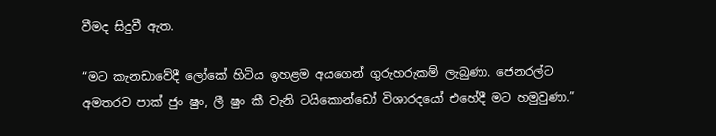වීමද සිදුවී ඇත.

“මට කැනඩාවේදී ලෝකේ හිටිය ඉහළම අයගෙන් ගුරුහරුකම් ලැබුණා. ජෙනරල්ට අමතරව පාක් ජුං ෂුං, ලී ෂුං කී වැනි ටයිකොන්ඩෝ විශාරදයෝ එහේදී මට හමුවුණා.”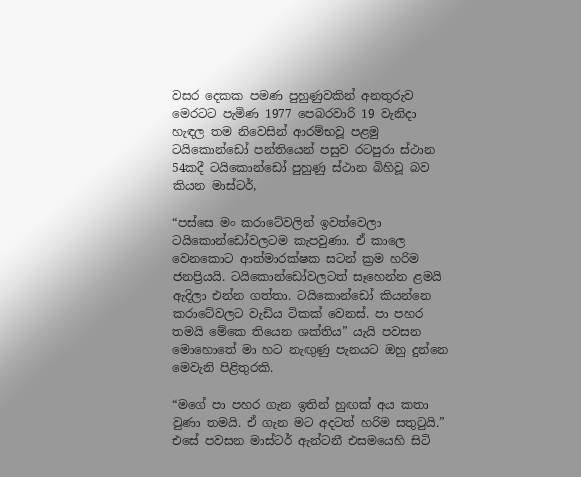වසර දෙකක පමණ පුහුණුවකින් අනතුරුව මෙරටට පැමිණ 1977 පෙබරවාරි 19 වැනිදා හැඳල තම නිවෙසින් ආරම්භවූ පළමු ටයිකොන්ඩෝ පන්තියෙන් පසුව රටපුරා ස්ථාන 54කදී ටයිකොන්ඩෝ පුහුණු ස්ථාන බිහිවූ බව කියන මාස්ටර්,

“පස්සෙ මං කරාටේවලින් ඉවත්වෙලා ටයිකොන්ඩෝවලටම කැපවුණා. ඒ කාලෙ වෙනකොට ආත්මාරක්ෂක සටන් ක්‍රම හරිම ජනප්‍රියයි. ටයිකොන්ඩෝවලටත් සෑහෙන්න ළමයි ඇදිලා එන්න ගත්තා. ටයිකොන්ඩෝ කියන්නෙ කරාටේවලට වැඩිය ටිකක් වෙනස්. පා පහර තමයි මේකෙ තියෙන ශක්තිය” යැයි පවසන මොහොතේ මා හට නැඟුණු පැනයට ඔහු ‍දුන්නෙ මෙවැනි පිළිතුරකි.

“මගේ පා පහර ගැන ඉතින් හුඟක් අය කතා වුණා තමයි. ඒ ගැන මට අදටත් හරිම සතුටුයි.” එසේ පවසන මාස්ටර් ඇන්ටනී එසමයෙහි සිටි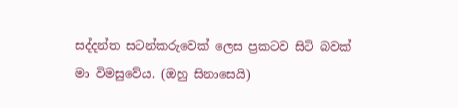සද්දන්ත සටන්කරුවෙක් ලෙස ප්‍රකටව සිටි බවක් මා විමසුවේය. (ඔහු සිනාසෙයි)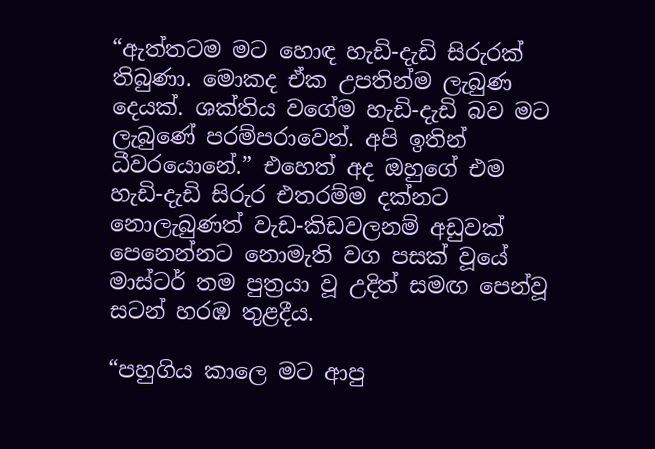“ඇත්තටම මට හොඳ හැඩි-දැඩි සිරුරක් තිබුණා. මොකද ඒක උපතින්ම ලැබුණ දෙයක්. ශක්තිය වගේම හැඩි-දැඩි බව මට ලැබුණේ පරම්පරාවෙන්. අපි ඉතින් ධීවරයොනේ.” එහෙත් අද ඔහුගේ එම හැඩි-දැඩි සිරුර එතරම්ම දක්නට නොලැබුණත් වැඩ-කිඩවලනම් අඩුවක් පෙනෙන්නට නොමැති වග පසක් වූයේ මාස්ටර් තම පුත්‍රයා වූ උදිත් සමඟ පෙන්වූ සටන් හරඹ තුළදීය.

“පහුගිය කාලෙ මට ආපු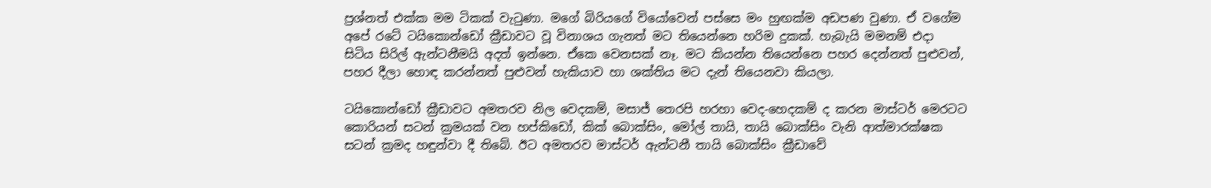ප්‍රශ්නත් එක්ක මම ටිකක් වැටුණා. මගේ බිරියගේ වියෝවෙන් පස්සෙ මං හුඟක්ම අඩපණ වුණා. ඒ වගේම අපේ රටේ ටයිකොන්ඩෝ ක්‍රීඩාවට වූ විනාශය ගැනත් මට තියෙන්නෙ හරිම දුකක්. හැබැයි මමනම් එදා සිටිය සිරිල් ඇන්ටනීමයි අදත් ඉන්නෙ. ඒකෙ වෙනසක් නෑ. මට කියන්න තියෙන්නෙ පහර දෙන්නත් පුළුවන්, පහර දීලා හොඳ කරන්නත් පුළුවන් හැකියාව හා ශක්තිය මට දැන් තියෙනවා කියලා.

ටයිකොන්ඩෝ ක්‍රීඩාවට අමතරව නිල වෙදකම්, මසාජ් තෙරපි හරහා වෙද-හෙදකම් ද කරන මාස්ටර් මෙරටට කොරියන් සටන් ක්‍රමයක් වන හප්කිඩෝ, කික් බොක්සිං, මෝල් තායි, තායි බොක්සිං වැනි ආත්මාරක්ෂක සටන් ක්‍රමද හඳුන්වා දී තිබේ. ඊට අමතරව මාස්ටර් ඇන්ටනී තායි බොක්සිං ක්‍රීඩාවේ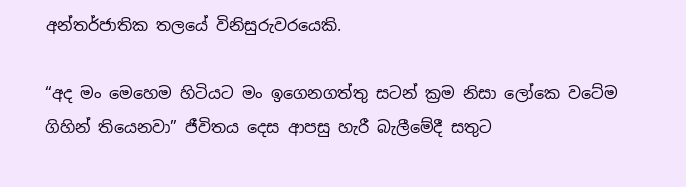අන්තර්ජාතික තලයේ විනිසුරුවරයෙකි.

“අද මං මෙහෙම හිටියට මං ඉගෙනගත්තු සටන් ක්‍රම නිසා ලෝකෙ වටේම ගිහින් තියෙනවා” ජීවිතය දෙස ආපසු හැරී බැලීමේදී සතුට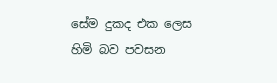සේම දුකද එක ලෙස හිමි බව පවසන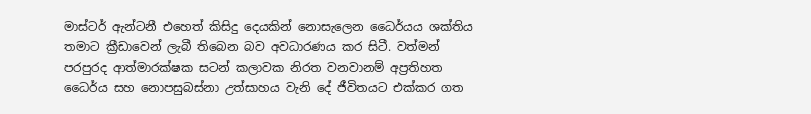මාස්ටර් ඇන්ටනී එහෙත් කිසිදු දෙයකින් නොසැලෙන ධෛර්යය ශක්තිය තමාට ක්‍රීඩාවෙන් ලැබී තිබෙන බව අවධාරණය කර සිටී. වත්මන් පරපුරද ආත්මාරක්ෂක සටන් කලාවක නිරත වනවානම් අප්‍රතිහත ධෛර්ය සහ නොපසුබස්නා උත්සාහය වැනි දේ ජීවිතයට එක්කර ගත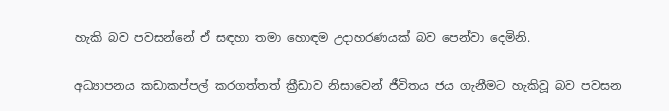හැකි බව පවසන්නේ ඒ සඳහා තමා හොඳම උදාහරණයක් බව පෙන්වා දෙමිනි.

අධ්‍යාපනය කඩාකප්පල් කරගත්තත් ක්‍රීඩාව නිසාවෙන් ජීවිතය ජය ගැනීමට හැකිවූ බව පවසන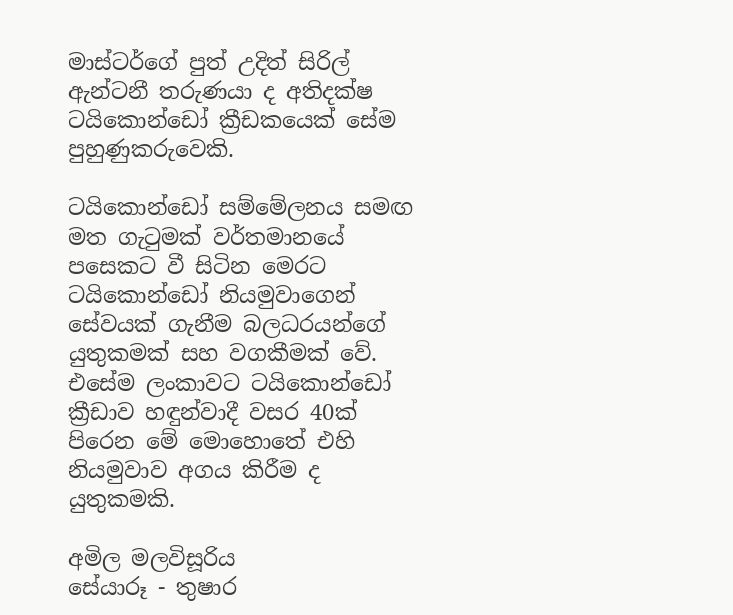මාස්ටර්ගේ පුත් උදිත් සිරිල් ඇන්ටනී තරුණයා ද අතිදක්ෂ ටයිකොන්ඩෝ ක්‍රීඩකයෙක් සේම පුහුණුකරුවෙකි.

ටයිකොන්ඩෝ සම්මේලනය සමඟ මත ගැටුමක් වර්තමානයේ පසෙකට වී සිටින මෙරට ටයිකොන්ඩෝ නියමුවාගෙන් සේවයක් ගැනීම බලධරයන්ගේ යුතුකමක් සහ වගකීමක් වේ. එසේම ලංකාවට ටයිකොන්ඩෝ ක්‍රීඩාව හඳුන්වාදී වසර 40ක් පිරෙන මේ මොහොතේ එහි නියමුවාව අගය කිරීම ද යුතුකමකි.

අමිල මලවිසූරිය
සේයාරූ - තුෂාර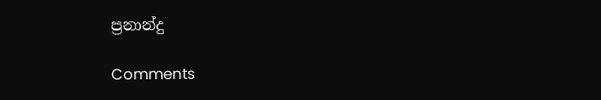ප්‍රනාන්දු

Comments